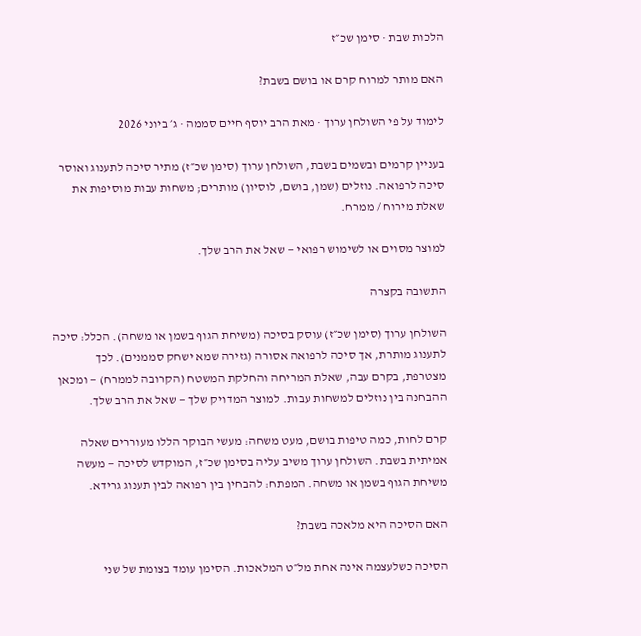הלכות שבת · סימן שכ״ז

האם מותר למרוח קרם או בושם בשבת?

לימוד על פי השולחן ערוך · מאת הרב יוסף חיים סממה · ג׳ ביוני 2026

בעניין קרמים ובשמים בשבת, השולחן ערוך (סימן שכ״ז) מתיר סיכה לתענוג ואוסר סיכה לרפואה. נוזלים (שמן, בושם, לוסיון) מותרים; משחות עבות מוסיפות את שאלת מירוח / ממרח.

למוצר מסוים או לשימוש רפואי — שאל את הרב שלך.

התשובה בקצרה

השולחן ערוך (סימן שכ״ז) עוסק בסיכה (משיחת הגוף בשמן או משחה). הכלל: סיכה לתענוג מותרת, אך סיכה לרפואה אסורה (גזירה שמא ישחק סממנים). לכך מצטרפת, בקרם עבה, שאלת המריחה והחלקת המשטח (הקרובה לממרח) — ומכאן ההבחנה בין נוזלים למשחות עבות. למוצר המדויק שלך — שאל את הרב שלך.

קרם לחות, כמה טיפות בושם, מעט משחה: מעשי הבוקר הללו מעוררים שאלה אמיתית בשבת. השולחן ערוך משיב עליה בסימן שכ״ז, המוקדש לסיכה — מעשה משיחת הגוף בשמן או משחה. המפתח: להבחין בין רפואה לבין תענוג גרידא.

האם הסיכה היא מלאכה בשבת?

הסיכה כשלעצמה אינה אחת מל״ט המלאכות. הסימן עומד בצומת של שני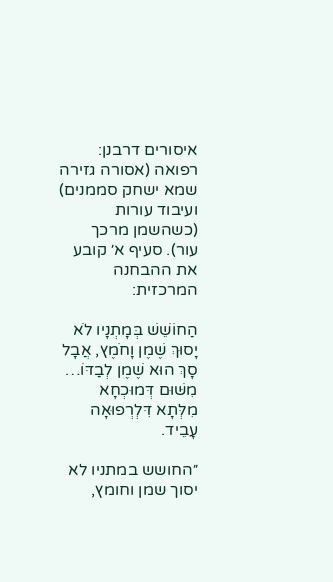איסורים דרבנן: רפואה (אסורה גזירה שמא ישחק סממנים) ועיבוד עורות (כשהשמן מרכך עור). סעיף א׳ קובע את ההבחנה המרכזית:

הַחוֹשֵׁשׁ בְּמָתְנָיו לֹא יָסוּךְ שֶׁמֶן וָחֹמֶץ, אֲבָל סָךְ הוּא שֶׁמֶן לְבַדּוֹ… מִשּׁוּם דְּמוּכְחָא מִלְּתָא דִּלְרְפוּאָה עָבֵיד.

״החושש במתניו לא יסוך שמן וחומץ,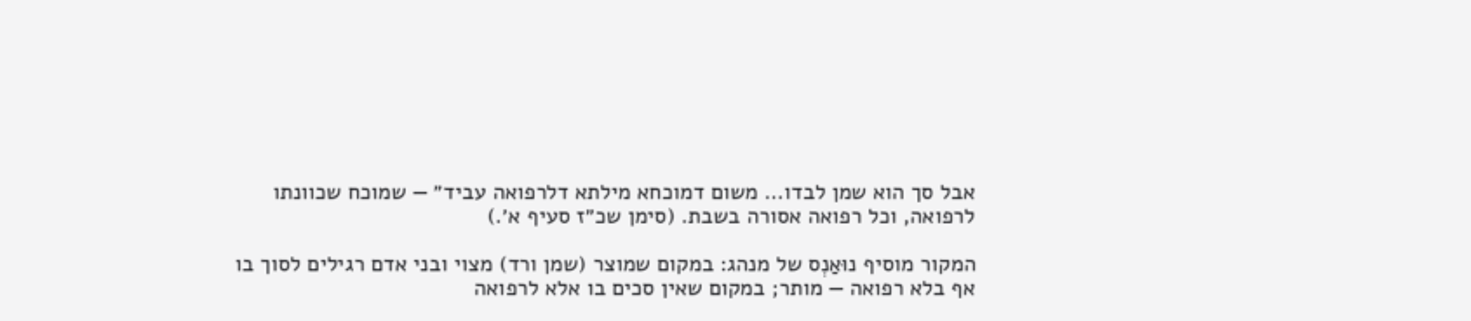אבל סך הוא שמן לבדו… משום דמוכחא מילתא דלרפואה עביד״ — שמוכח שכוונתו לרפואה, וכל רפואה אסורה בשבת. (סימן שכ״ז סעיף א׳.)

המקור מוסיף נוּאַנְס של מנהג: במקום שמוצר (שמן ורד) מצוי ובני אדם רגילים לסוך בו אף בלא רפואה — מותר; במקום שאין סכים בו אלא לרפואה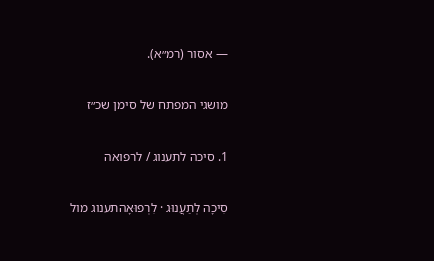— אסור (רמ״א).

מושגי המפתח של סימן שכ״ז

1. סיכה לתענוג / לרפואה

סִיכָה לְתַעֲנוּג · לִרְפוּאָהתענוג מול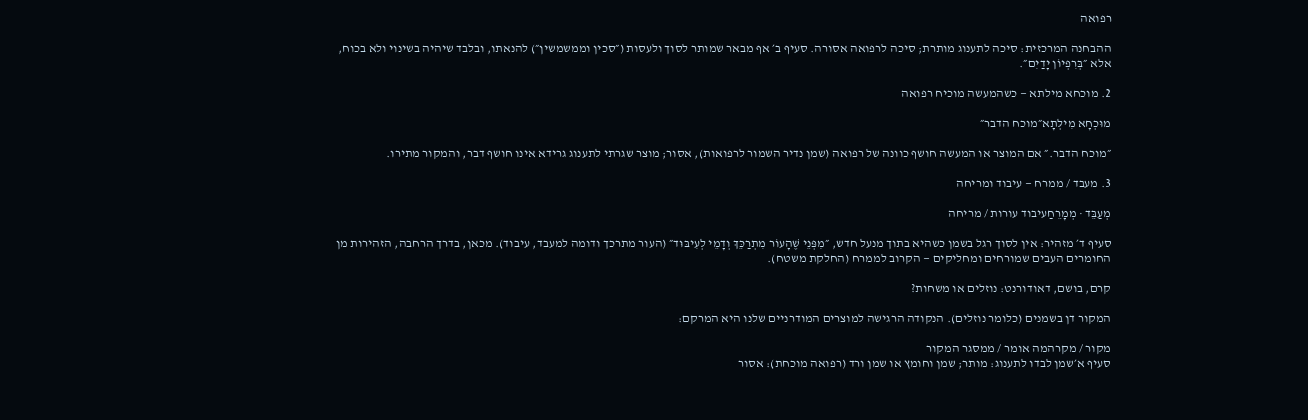רפואה

ההבחנה המרכזית: סיכה לתענוג מותרת; סיכה לרפואה אסורה. סעיף ב׳ אף מבאר שמותר לסוך ולעסות (״סכין וממשמשין״) להנאתו, ובלבד שיהיה בשינוי ולא בכוח, אלא ״בְּרִפְיוֹן יָדַיִם״.

2. מוכחא מילתא — כשהמעשה מוכיח רפואה

מוּכְחָא מִילְּתָא״מוכח הדבר״

״מוכח הדבר.״ אם המוצר או המעשה חושף כוונה של רפואה (שמן נדיר השמור לרפואות), אסור; מוצר שגרתי לתענוג גרידא אינו חושף דבר, והמקור מתירו.

3. מעבד / ממרח — עיבוד ומריחה

מְעַבֵּד · מְמָרֵחַעיבוד עורות / מריחה

סעיף ד׳ מזהיר: אין לסוך רגל בשמן כשהיא בתוך מנעל חדש, ״מִפְּנֵי שֶׁהָעוֹר מִתְרַכֵּךְ וְדָמֵי לְעִיבּוּד״ (העור מתרכך ודומה למעבד, עיבוד). מכאן, בדרך הרחבה, הזהירות מן החומרים העבים שמורחים ומחליקים — הקרוב לממרח (החלקת משטח).

קרם, בושם, דאודורנט: נוזלים או משחות?

המקור דן בשמנים (כלומר נוזלים). הנקודה הרגישה למוצרים המודרניים שלנו היא המרקם:

מקור / מקרהמה אומר / ממסגר המקור
סעיף א׳שמן לבדו לתענוג: מותר; שמן וחומץ או שמן ורד (רפואה מוכחת): אסור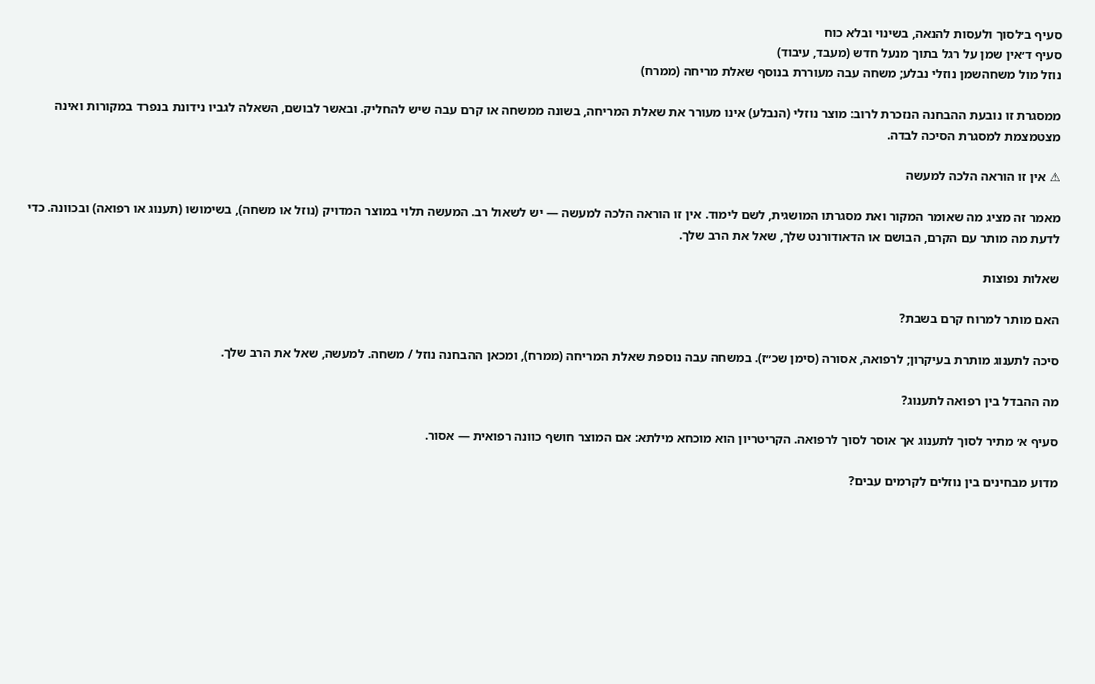סעיף ב׳לסוך ולעסות להנאה, בשינוי ובלא כוח
סעיף ד׳אין שמן על רגל בתוך מנעל חדש (מעבד, עיבוד)
נוזל מול משחהשמן נוזלי נבלע; משחה עבה מעוררת בנוסף שאלת מריחה (ממרח)

ממסגרת זו נובעת ההבחנה הנזכרת לרוב: מוצר נוזלי (הנבלע) אינו מעורר את שאלת המריחה, בשונה ממשחה או קרם עבה שיש להחליק. ובאשר לבושם, השאלה לגביו נידונת בנפרד במקורות ואינה מצטמצמת למסגרת הסיכה לבדה.

⚠ אין זו הוראה הלכה למעשה

מאמר זה מציג מה שאומר המקור ואת מסגרתו המושגית, לשם לימוד. אין זו הוראה הלכה למעשה — יש לשאול רב. המעשה תלוי במוצר המדויק (נוזל או משחה), בשימושו (תענוג או רפואה) ובכוונה. כדי לדעת מה מותר עם הקרם, הבושם או הדאודורנט שלך, שאל את הרב שלך.

שאלות נפוצות

האם מותר למרוח קרם בשבת?

סיכה לתענוג מותרת בעיקרון; לרפואה, אסורה (סימן שכ״ז). במשחה עבה נוספת שאלת המריחה (ממרח), ומכאן ההבחנה נוזל / משחה. למעשה, שאל את הרב שלך.

מה ההבדל בין רפואה לתענוג?

סעיף א׳ מתיר לסוך לתענוג אך אוסר לסוך לרפואה. הקריטריון הוא מוכחא מילתא: אם המוצר חושף כוונה רפואית — אסור.

מדוע מבחינים בין נוזלים לקרמים עבים?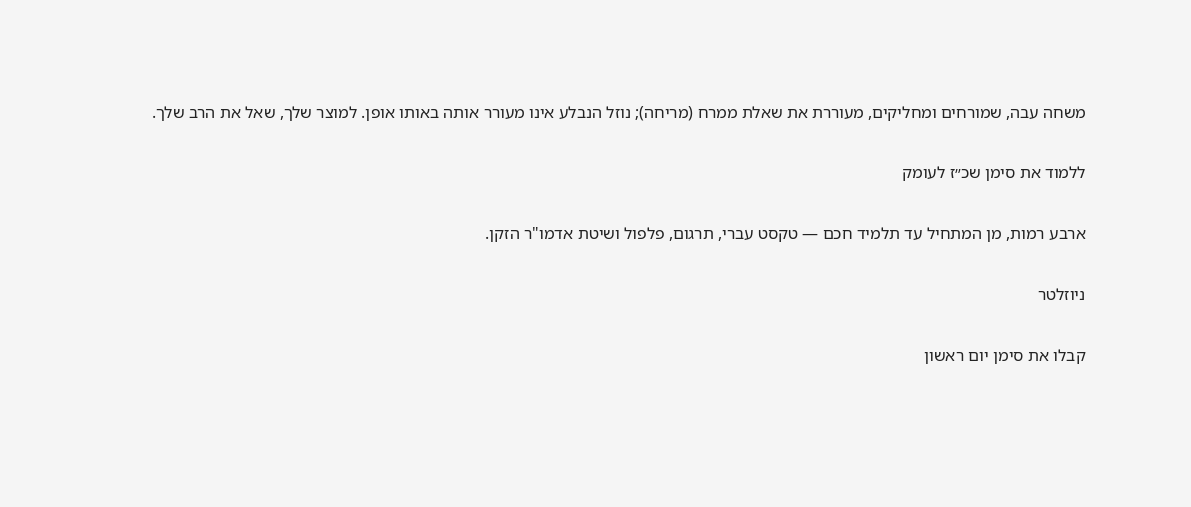משחה עבה, שמורחים ומחליקים, מעוררת את שאלת ממרח (מריחה); נוזל הנבלע אינו מעורר אותה באותו אופן. למוצר שלך, שאל את הרב שלך.

ללמוד את סימן שכ״ז לעומק

ארבע רמות, מן המתחיל עד תלמיד חכם — טקסט עברי, תרגום, פלפול ושיטת אדמו"ר הזקן.

ניוזלטר

קבלו את סימן יום ראשון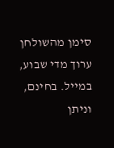סימן מהשולחן ערוך מדי שבוע, במייל. בחינם, וניתן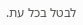לבטל בכל עת.